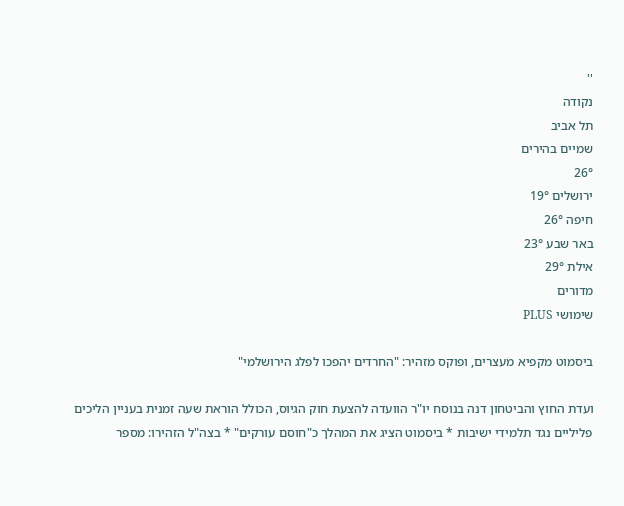''
נקודה
תל אביב
שמיים בהירים
26°
ירושלים 19°
חיפה 26°
באר שבע 23°
אילת 29°
מדורים
שימושי PLUS

ביסמוט מקפיא מעצרים, ופוקס מזהיר: "החרדים יהפכו לפלג הירושלמי"

ועדת החוץ והביטחון דנה בנוסח יו"ר הוועדה להצעת חוק הגיוס, הכולל הוראת שעה זמנית בעניין הליכים פליליים נגד תלמידי ישיבות * ביסמוט הציג את המהלך כ"חוסם עורקים" * בצה"ל הזהירו: מספר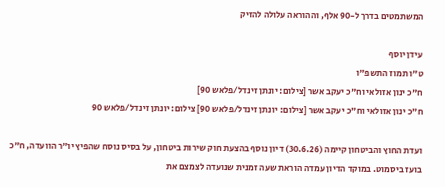המשתמטים בדרך ל-90 אלף, וההוראה עלולה להזיק

עידן יוסף
ט"ו תמוז התשפ"ו
ח"כ ינון אזולאי וח"כ יעקב אשר [צילום: יונתן זינדל/פלאש 90]
ח"כ ינון אזולאי וח"כ יעקב אשר [צילום: יונתן זינדל/פלאש 90] צילום: יונתן זינדל/פלאש 90

ועדת החוץ והביטחון קיימה (30.6.26) דיון נוסף בהצעת חוק שירות ביטחון, על בסיס נוסח שהפיץ יו"ר הוועדה, ח"כ בועז ביסמוט. במוקד הדיון עמדה הוראת שעה זמנית שנועדה לצמצם את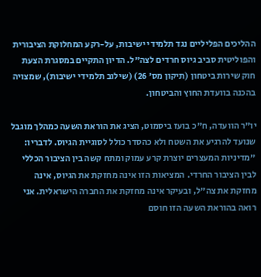ההליכים הפליליים נגד תלמידי ישיבות, על-רקע המחלוקת הציבורית והפוליטית סביב גיוס חרדים לצה"ל. הדיון התקיים במסגרת הצעת חוק שירות ביטחון (תיקון מס' 26) (שילוב תלמידי ישיבות), שמצויה בהכנה בוועדת החוץ והביטחון.

יו"ר הוועדה, ח"כ בועז ביסמוט, הציג את הוראת השעה כמהלך מוגבל שנועד להרגיע את השטח ולא כהסדר כולל לסוגיית הגיוס. לדבריו: "מדיניות המעצרים יוצרת קרע עמוק ומתח קשה בין הציבור הכללי לבין הציבור החרדי. המציאות הזו אינה מחזקת את הגיוס, אינה מחזקת את צה"ל, ובעיקר אינה מחזקת את החברה הישראלית. אני רואה בהוראת השעה הזו חוסם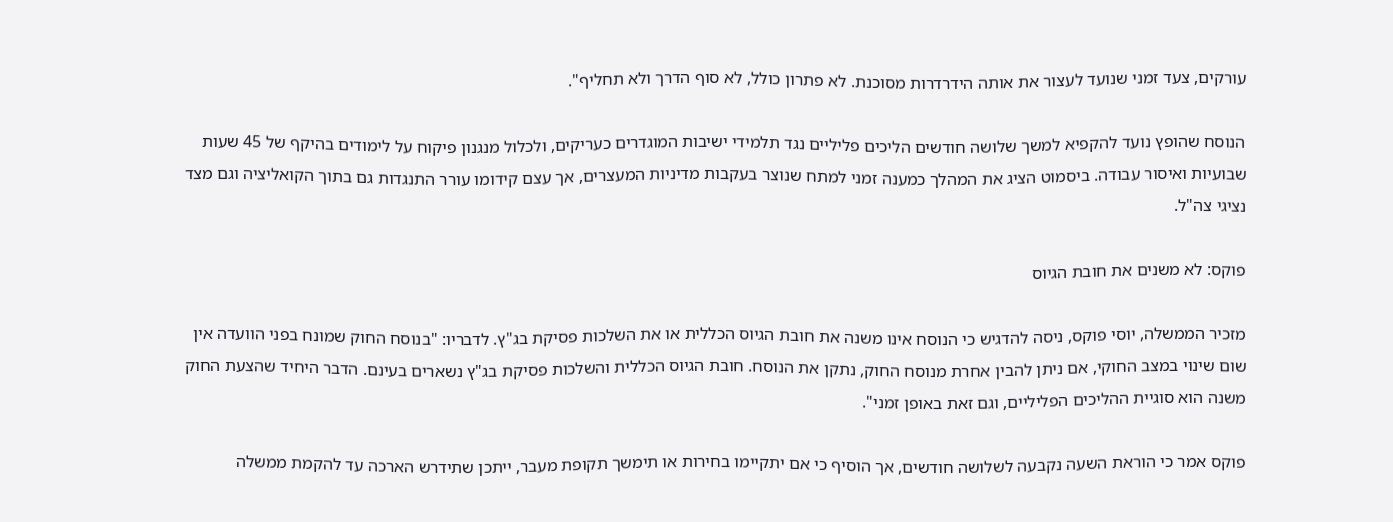עורקים, צעד זמני שנועד לעצור את אותה הידרדרות מסוכנת. לא פתרון כולל, לא סוף הדרך ולא תחליף".

הנוסח שהופץ נועד להקפיא למשך שלושה חודשים הליכים פליליים נגד תלמידי ישיבות המוגדרים כעריקים, ולכלול מנגנון פיקוח על לימודים בהיקף של 45 שעות שבועיות ואיסור עבודה. ביסמוט הציג את המהלך כמענה זמני למתח שנוצר בעקבות מדיניות המעצרים, אך עצם קידומו עורר התנגדות גם בתוך הקואליציה וגם מצד נציגי צה"ל.

פוקס: לא משנים את חובת הגיוס

מזכיר הממשלה, יוסי פוקס, ניסה להדגיש כי הנוסח אינו משנה את חובת הגיוס הכללית או את השלכות פסיקת בג"ץ. לדבריו: "בנוסח החוק שמונח בפני הוועדה אין שום שינוי במצב החוקי, אם ניתן להבין אחרת מנוסח החוק, נתקן את הנוסח. חובת הגיוס הכללית והשלכות פסיקת בג"ץ נשארים בעינם. הדבר היחיד שהצעת החוק משנה הוא סוגיית ההליכים הפליליים, וגם זאת באופן זמני".

פוקס אמר כי הוראת השעה נקבעה לשלושה חודשים, אך הוסיף כי אם יתקיימו בחירות או תימשך תקופת מעבר, ייתכן שתידרש הארכה עד להקמת ממשלה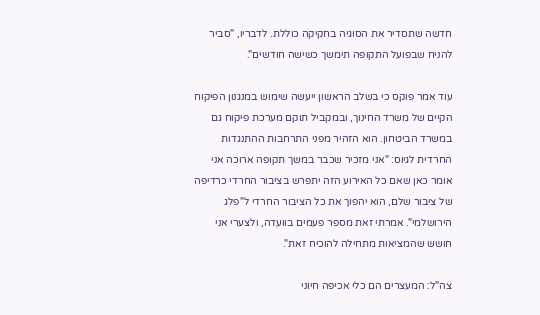חדשה שתסדיר את הסוגיה בחקיקה כוללת. לדבריו, "סביר להניח שבפועל התקופה תימשך כשישה חודשים".

עוד אמר פוקס כי בשלב הראשון ייעשה שימוש במנגנון הפיקוח הקיים של משרד החינוך, ובמקביל תוקם מערכת פיקוח גם במשרד הביטחון. הוא הזהיר מפני התרחבות ההתנגדות החרדית לגיוס: "אני מזכיר שכבר במשך תקופה ארוכה אני אומר כאן שאם כל האירוע הזה יתפרש בציבור החרדי כרדיפה של ציבור שלם, הוא יהפוך את כל הציבור החרדי ל"פלג הירושלמי". אמרתי זאת מספר פעמים בוועדה, ולצערי אני חושש שהמציאות מתחילה להוכיח זאת".

צה"ל: המעצרים הם כלי אכיפה חיוני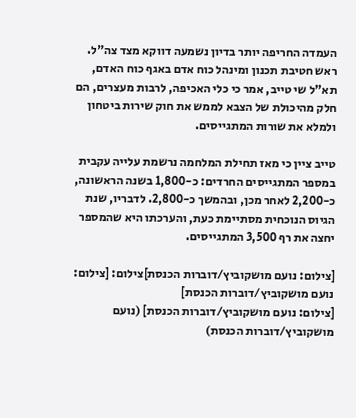העמדה החריפה יותר בדיון נשמעה דווקא מצד צה"ל. ראש חטיבת תכנון ומינהל כוח אדם באגף כוח האדם, תא"ל שי טייב, אמר כי כלי האכיפה, לרבות מעצרים, הם חלק מהיכולת של הצבא לממש את חוק שירות ביטחון ולמלא את שורות המתגייסים.

טייב ציין כי מאז תחילת המלחמה נרשמת עלייה עקבית במספר המתגייסים החרדים: כ-1,800 בשנה הראשונה, כ-2,200 לאחר מכן, ובהמשך כ-2,800. לדבריו, שנת הגיוס הנוכחית מסתיימת כעת, והערכתו היא שהמספר יחצה את רף 3,500 המתגייסים.

[צילום: נועם מושקוביץ/דוברות הכנסת]צילום: [צילום: נועם מושקוביץ/דוברות הכנסת]
[צילום: נועם מושקוביץ/דוברות הכנסת] (נועם מושקוביץ/דוברות הכנסת)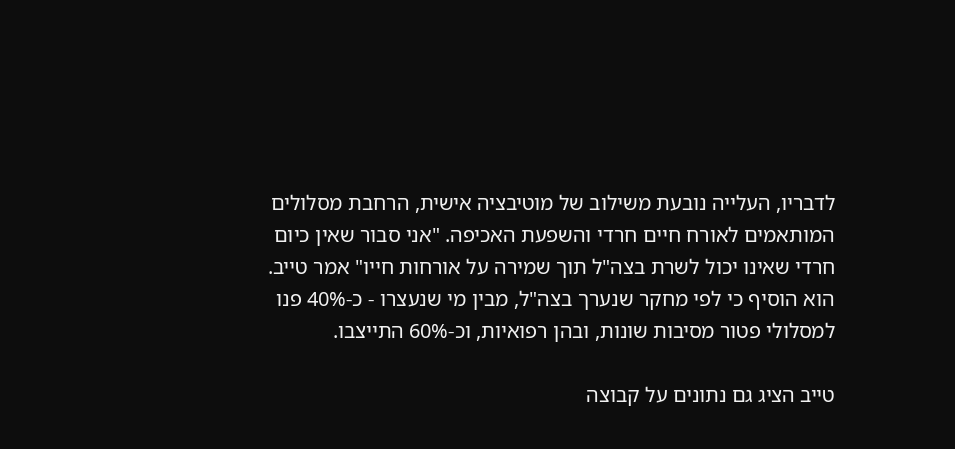לדבריו, העלייה נובעת משילוב של מוטיבציה אישית, הרחבת מסלולים המותאמים לאורח חיים חרדי והשפעת האכיפה. "אני סבור שאין כיום חרדי שאינו יכול לשרת בצה"ל תוך שמירה על אורחות חייו" אמר טייב. הוא הוסיף כי לפי מחקר שנערך בצה"ל, מבין מי שנעצרו - כ-40% פנו למסלולי פטור מסיבות שונות, ובהן רפואיות, וכ-60% התייצבו.

טייב הציג גם נתונים על קבוצה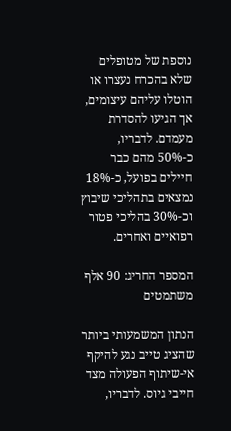נוספת של מטופלים שלא בהכרח נעצרו או הוטלו עליהם עיצומים, אך הגיעו להסדרת מעמדם. לדבריו, כ-50% מהם כבר חיילים בפועל, כ-18% נמצאים בתהליכי שיבוץ וכ-30% בהליכי פטור רפואיים ואחרים.

המספר החריג: 90 אלף משתמטים

הנתון המשמעותי ביותר שהציג טייב נגע להיקף אי-שיתוף הפעולה מצד חייבי גיוס. לדבריו,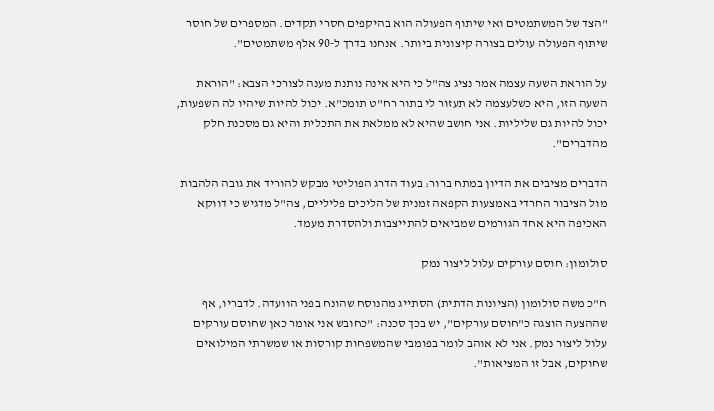"הצד של המשתמטים ואי שיתוף הפעולה הוא בהיקפים חסרי תקדים. המספרים של חוסר שיתוף הפעולה עולים בצורה קיצונית ביותר. אנחנו בדרך ל-90 אלף משתמטים".

על הוראת השעה עצמה אמר נציג צה"ל כי היא אינה נותנת מענה לצורכי הצבא: "הוראת השעה הזו, היא כשלעצמה לא תעזור לי בתור רח"ט תומכ"א. יכול להיות שיהיו לה השפעות, יכול להיות גם שליליות. אני חושב שהיא לא ממלאת את התכלית והיא גם מסכנת חלק מהדברים".

הדברים מציבים את הדיון במתח ברור: בעוד הדרג הפוליטי מבקש להוריד את גובה הלהבות מול הציבור החרדי באמצעות הקפאה זמנית של הליכים פליליים, צה"ל מדגיש כי דווקא האכיפה היא אחד הגורמים שמביאים להתייצבות ולהסדרת מעמד.

סולומון: חוסם עורקים עלול ליצור נמק

ח"כ משה סולומון (הציונות הדתית) הסתייג מהנוסח שהונח בפני הוועדה. לדבריו, אף שההצעה הוצגה כ"חוסם עורקים", יש בכך סכנה: "כחובש אני אומר כאן שחוסם עורקים עלול ליצור נמק. אני לא אוהב לומר בפומבי שהמשפחות קורסות או שמשרתי המילואים שחוקים, אבל זו המציאות".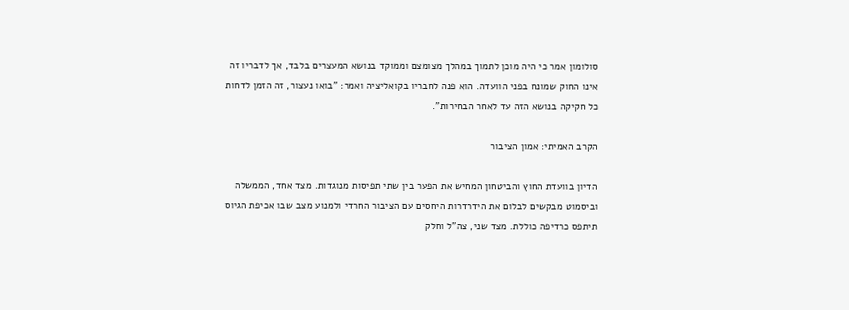סולומון אמר כי היה מוכן לתמוך במהלך מצומצם וממוקד בנושא המעצרים בלבד, אך לדבריו זה אינו החוק שמונח בפני הוועדה. הוא פנה לחבריו בקואליציה ואמר: "בואו נעצור, זה הזמן לדחות כל חקיקה בנושא הזה עד לאחר הבחירות".

הקרב האמיתי: אמון הציבור

הדיון בוועדת החוץ והביטחון המחיש את הפער בין שתי תפיסות מנוגדות. מצד אחד, הממשלה וביסמוט מבקשים לבלום את הידרדרות היחסים עם הציבור החרדי ולמנוע מצב שבו אכיפת הגיוס תיתפס כרדיפה כוללת. מצד שני, צה"ל וחלק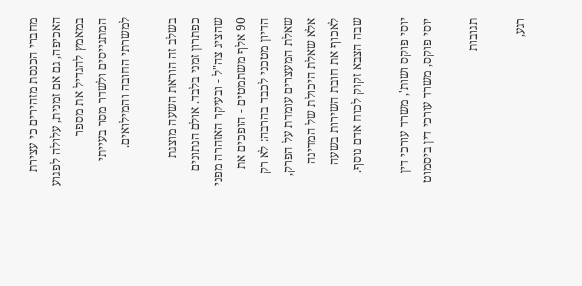מחברי הכנסת מזהירים כי עצירת האכיפה, גם אם זמנית, עלולה לפגוע במאמץ להגדיל את מספר המתגייסים ולשדר מסר בעייתי למשרתי החובה והמילואים.

בשלב זה הוראת השעה מוצגת כפתרון זמני בלבד. אולם הנתונים שהציג צה"ל - ובעיקר האזהרה מפני 90 אלף משתמטים - הופכים את הדיון מטכני לכבד בהרבה: לא רק שאלת המעצרים עומדת על הפרק, אלא שאלת היכולת של המדינה לאכוף את חובת השירות בשעה שבה הצבא זקוק לכוח אדם נוסף.

יוסי פוקס ושות', משרד עורכי דין יוסי פוקס, משרד עורכי דין ביסמוט

תגובות

רגע,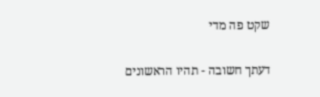שקט פה מדי

דעתך חשובה - תהיו הראשונים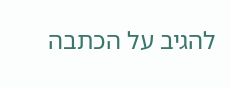להגיב על הכתבה